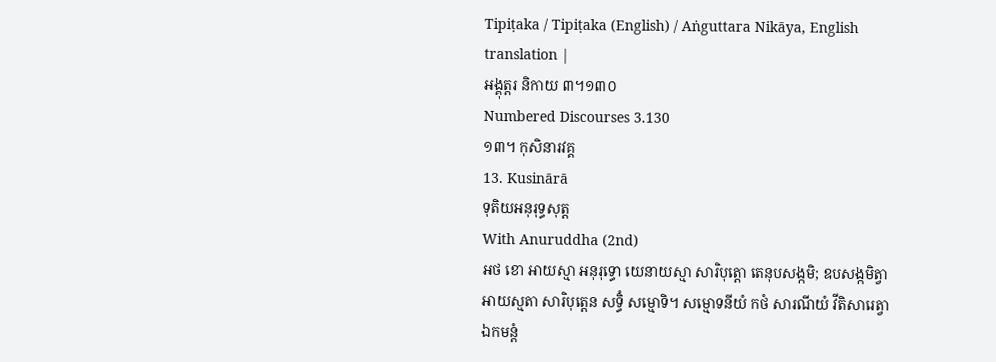Tipiṭaka / Tipiṭaka (English) / Aṅguttara Nikāya, English translation |
អង្គុត្តរ និកាយ ៣។១៣០
Numbered Discourses 3.130
១៣។ កុសិនារវគ្គ
13. Kusinārā
ទុតិយអនុរុទ្ធសុត្ត
With Anuruddha (2nd)
អថ ខោ អាយស្មា អនុរុទ្ធោ យេនាយស្មា សារិបុត្តោ តេនុបសង្កមិ; ឧបសង្កមិត្វា អាយស្មតា សារិបុត្តេន សទ្ធិំ សម្មោទិ។ សម្មោទនីយំ កថំ សារណីយំ វីតិសារេត្វា ឯកមន្តំ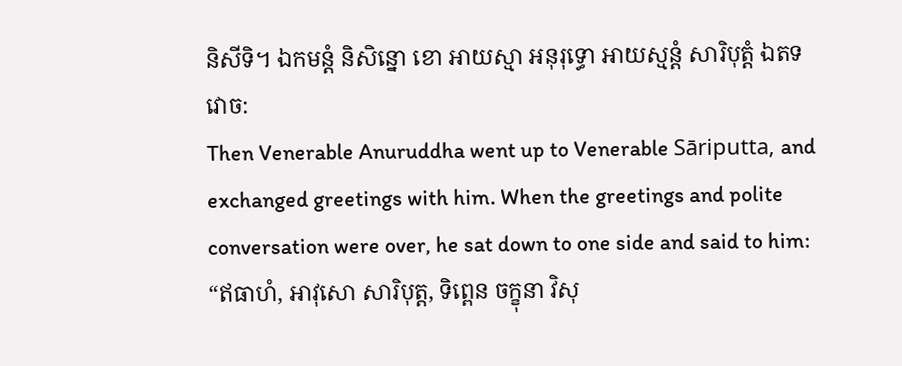និសីទិ។ ឯកមន្តំ និសិន្នោ ខោ អាយស្មា អនុរុទ្ធោ អាយស្មន្តំ សារិបុត្តំ ឯតទវោច:
Then Venerable Anuruddha went up to Venerable Sāriputta, and exchanged greetings with him. When the greetings and polite conversation were over, he sat down to one side and said to him:
“ឥធាហំ, អាវុសោ សារិបុត្ត, ទិព្ពេន ចក្ខុនា វិសុ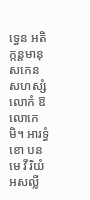ទ្ធេន អតិក្កន្តមានុសកេន សហស្សំ លោកំ ឱលោកេមិ។ អារទ្ធំ ខោ បន មេ វីរិយំ អសល្លី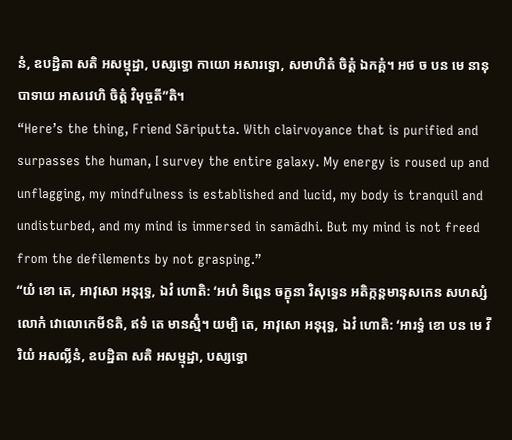នំ, ឧបដ្ឋិតា សតិ អសម្មុដ្ឋា, បស្សទ្ធោ កាយោ អសារទ្ធោ, សមាហិតំ ចិត្តំ ឯកគ្គំ។ អថ ច បន មេ នានុបាទាយ អាសវេហិ ចិត្តំ វិមុច្ចតី”តិ។
“Here’s the thing, Friend Sāriputta. With clairvoyance that is purified and surpasses the human, I survey the entire galaxy. My energy is roused up and unflagging, my mindfulness is established and lucid, my body is tranquil and undisturbed, and my mind is immersed in samādhi. But my mind is not freed from the defilements by not grasping.”
“យំ ខោ តេ, អាវុសោ អនុរុទ្ធ, ឯវំ ហោតិ: ‘អហំ ទិព្ពេន ចក្ខុនា វិសុទ្ធេន អតិក្កន្តមានុសកេន សហស្សំ លោកំ វោលោកេមីៜតិ, ឥទំ តេ មានស្មិំ។ យម្បិ តេ, អាវុសោ អនុរុទ្ធ, ឯវំ ហោតិ: ‘អារទ្ធំ ខោ បន មេ វីរិយំ អសល្លីនំ, ឧបដ្ឋិតា សតិ អសម្មុដ្ឋា, បស្សទ្ធោ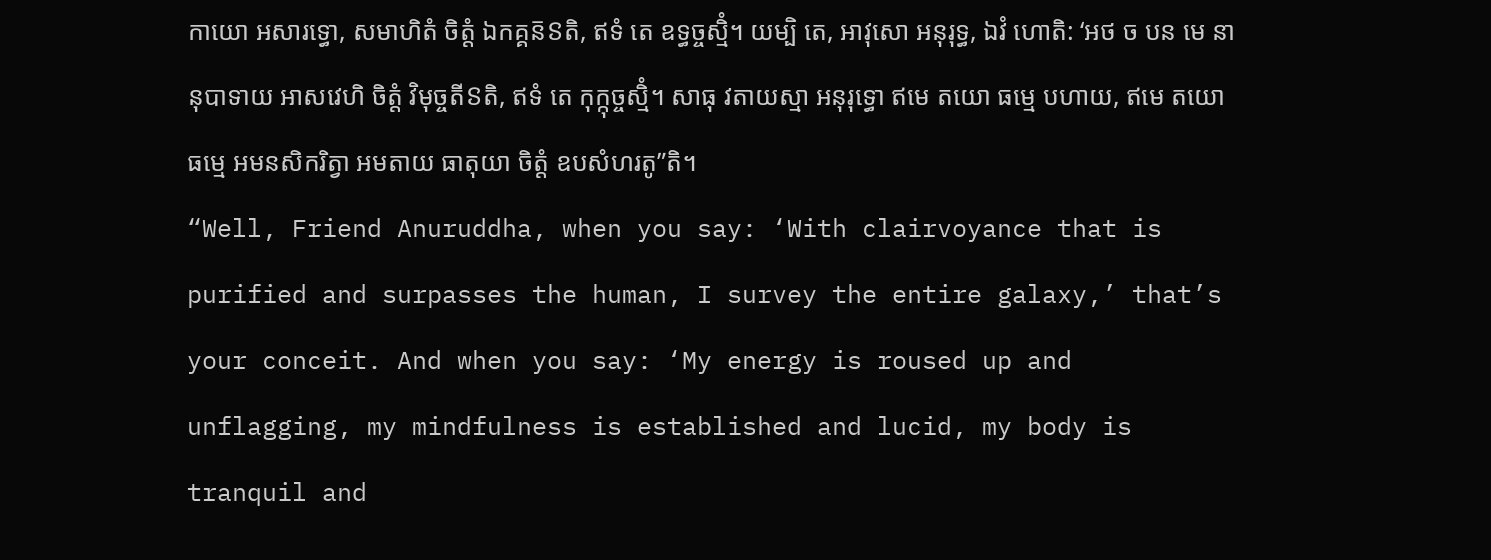កាយោ អសារទ្ធោ, សមាហិតំ ចិត្តំ ឯកគ្គន៑ៜតិ, ឥទំ តេ ឧទ្ធច្ចស្មិំ។ យម្បិ តេ, អាវុសោ អនុរុទ្ធ, ឯវំ ហោតិ: ‘អថ ច បន មេ នានុបាទាយ អាសវេហិ ចិត្តំ វិមុច្ចតីៜតិ, ឥទំ តេ កុក្កុច្ចស្មិំ។ សាធុ វតាយស្មា អនុរុទ្ធោ ឥមេ តយោ ធម្មេ បហាយ, ឥមេ តយោ ធម្មេ អមនសិករិត្វា អមតាយ ធាតុយា ចិត្តំ ឧបសំហរតូ”តិ។
“Well, Friend Anuruddha, when you say: ‘With clairvoyance that is purified and surpasses the human, I survey the entire galaxy,’ that’s your conceit. And when you say: ‘My energy is roused up and unflagging, my mindfulness is established and lucid, my body is tranquil and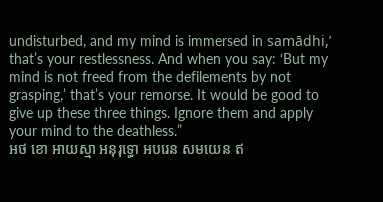undisturbed, and my mind is immersed in samādhi,’ that’s your restlessness. And when you say: ‘But my mind is not freed from the defilements by not grasping,’ that’s your remorse. It would be good to give up these three things. Ignore them and apply your mind to the deathless.”
អថ ខោ អាយស្មា អនុរុទ្ធោ អបរេន សមយេន ឥ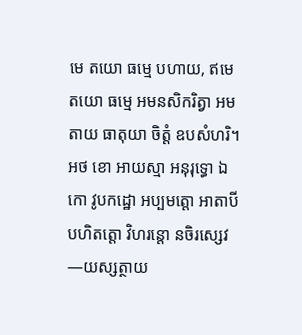មេ តយោ ធម្មេ បហាយ, ឥមេ តយោ ធម្មេ អមនសិករិត្វា អមតាយ ធាតុយា ចិត្តំ ឧបសំហរិ។ អថ ខោ អាយស្មា អនុរុទ្ធោ ឯកោ វូបកដ្ឋោ អប្បមត្តោ អាតាបី បហិតត្តោ វិហរន្តោ នចិរស្សេវ—យស្សត្ថាយ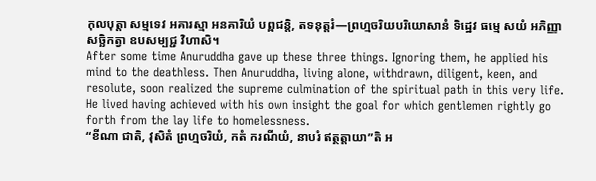កុលបុត្តា សម្មទេវ អគារស្មា អនគារិយំ បព្ពជន្តិ, តទនុត្តរំ—ព្រហ្មចរិយបរិយោសានំ ទិដ្ឋេវ ធម្មេ សយំ អភិញ្ញា សច្ឆិកត្វា ឧបសម្បជ្ជ វិហាសិ។
After some time Anuruddha gave up these three things. Ignoring them, he applied his mind to the deathless. Then Anuruddha, living alone, withdrawn, diligent, keen, and resolute, soon realized the supreme culmination of the spiritual path in this very life. He lived having achieved with his own insight the goal for which gentlemen rightly go forth from the lay life to homelessness.
“ខីណា ជាតិ, វុសិតំ ព្រហ្មចរិយំ, កតំ ករណីយំ, នាបរំ ឥត្ថត្តាយា”តិ អ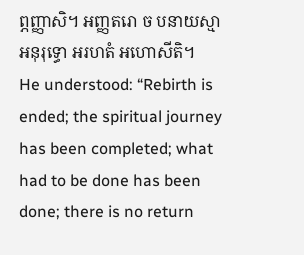ព្ភញ្ញាសិ។ អញ្ញតរោ ច បនាយស្មា អនុរុទ្ធោ អរហតំ អហោសីតិ។
He understood: “Rebirth is ended; the spiritual journey has been completed; what had to be done has been done; there is no return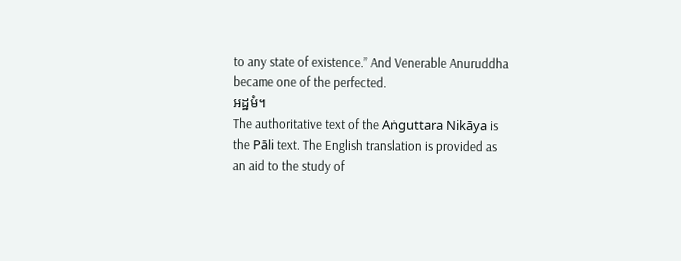to any state of existence.” And Venerable Anuruddha became one of the perfected.
អដ្ឋមំ។
The authoritative text of the Aṅguttara Nikāya is the Pāli text. The English translation is provided as an aid to the study of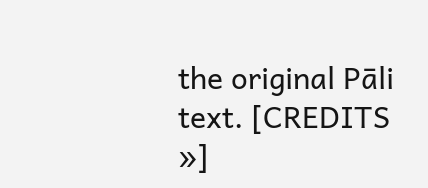the original Pāli text. [CREDITS »]